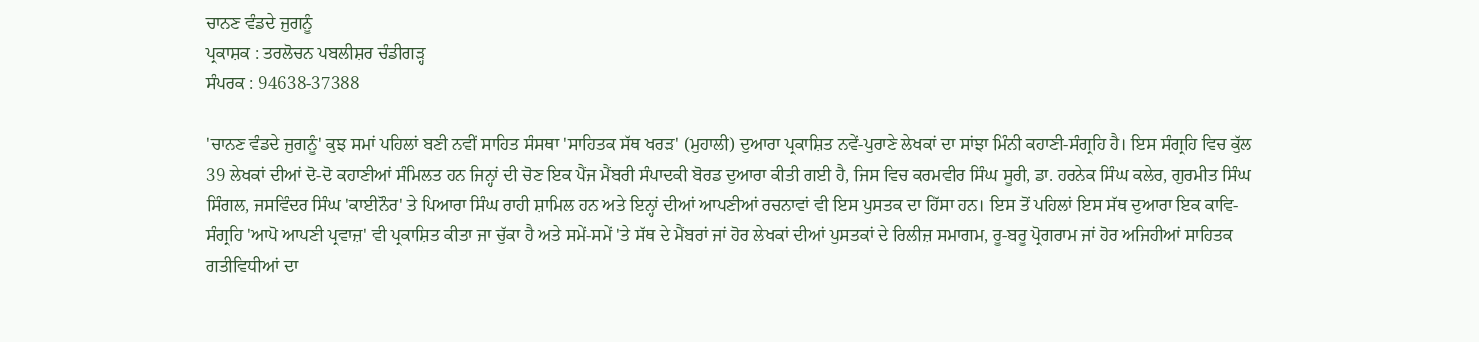ਚਾਨਣ ਵੰਡਦੇ ਜੁਗਨੂੰ
ਪ੍ਰਕਾਸ਼ਕ : ਤਰਲੋਚਨ ਪਬਲੀਸ਼ਰ ਚੰਡੀਗੜ੍ਹ
ਸੰਪਰਕ : 94638-37388

'ਚਾਨਣ ਵੰਡਦੇ ਜੁਗਨੂੰ' ਕੁਝ ਸਮਾਂ ਪਹਿਲਾਂ ਬਣੀ ਨਵੀਂ ਸਾਹਿਤ ਸੰਸਥਾ 'ਸਾਹਿਤਕ ਸੱਥ ਖਰੜ' (ਮੁਹਾਲੀ) ਦੁਆਰਾ ਪ੍ਰਕਾਸ਼ਿਤ ਨਵੇਂ-ਪੁਰਾਣੇ ਲੇਖਕਾਂ ਦਾ ਸਾਂਝਾ ਮਿੰਨੀ ਕਹਾਣੀ-ਸੰਗ੍ਰਹਿ ਹੈ। ਇਸ ਸੰਗ੍ਰਹਿ ਵਿਚ ਕੁੱਲ 39 ਲੇਖਕਾਂ ਦੀਆਂ ਦੋ-ਦੋ ਕਹਾਣੀਆਂ ਸੰਮਿਲਤ ਹਨ ਜਿਨ੍ਹਾਂ ਦੀ ਚੋਣ ਇਕ ਪੈਂਜ ਮੈਂਬਰੀ ਸੰਪਾਦਕੀ ਬੋਰਡ ਦੁਆਰਾ ਕੀਤੀ ਗਈ ਹੈ, ਜਿਸ ਵਿਚ ਕਰਮਵੀਰ ਸਿੰਘ ਸੂਰੀ, ਡਾ. ਹਰਨੇਕ ਸਿੰਘ ਕਲੇਰ, ਗੁਰਮੀਤ ਸਿੰਘ ਸਿੰਗਲ, ਜਸਵਿੰਦਰ ਸਿੰਘ 'ਕਾਈਨੌਰ' ਤੇ ਪਿਆਰਾ ਸਿੰਘ ਰਾਹੀ ਸ਼ਾਮਿਲ ਹਨ ਅਤੇ ਇਨ੍ਹਾਂ ਦੀਆਂ ਆਪਣੀਆਂ ਰਚਨਾਵਾਂ ਵੀ ਇਸ ਪੁਸਤਕ ਦਾ ਹਿੱਸਾ ਹਨ। ਇਸ ਤੋਂ ਪਹਿਲਾਂ ਇਸ ਸੱਥ ਦੁਆਰਾ ਇਕ ਕਾਵਿ-ਸੰਗ੍ਰਹਿ 'ਆਪੋ ਆਪਣੀ ਪ੍ਰਵਾਜ਼' ਵੀ ਪ੍ਰਕਾਸ਼ਿਤ ਕੀਤਾ ਜਾ ਚੁੱਕਾ ਹੈ ਅਤੇ ਸਮੇਂ-ਸਮੇਂ 'ਤੇ ਸੱਥ ਦੇ ਮੈਂਬਰਾਂ ਜਾਂ ਹੋਰ ਲੇਖਕਾਂ ਦੀਆਂ ਪੁਸਤਕਾਂ ਦੇ ਰਿਲੀਜ਼ ਸਮਾਗਮ, ਰੂ-ਬਰੂ ਪ੍ਰੋਗਰਾਮ ਜਾਂ ਹੋਰ ਅਜਿਹੀਆਂ ਸਾਹਿਤਕ ਗਤੀਵਿਧੀਆਂ ਦਾ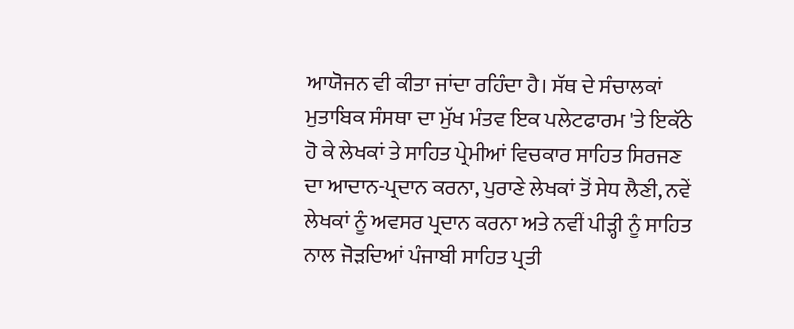ਆਯੋਜਨ ਵੀ ਕੀਤਾ ਜਾਂਦਾ ਰਹਿੰਦਾ ਹੈ। ਸੱਥ ਦੇ ਸੰਚਾਲਕਾਂ ਮੁਤਾਬਿਕ ਸੰਸਥਾ ਦਾ ਮੁੱਖ ਮੰਤਵ ਇਕ ਪਲੇਟਫਾਰਮ 'ਤੇ ਇਕੱਠੇ ਹੋ ਕੇ ਲੇਖਕਾਂ ਤੇ ਸਾਹਿਤ ਪ੍ਰੇਮੀਆਂ ਵਿਚਕਾਰ ਸਾਹਿਤ ਸਿਰਜਣ ਦਾ ਆਦਾਨ-ਪ੍ਰਦਾਨ ਕਰਨਾ, ਪੁਰਾਣੇ ਲੇਖਕਾਂ ਤੋਂ ਸੇਧ ਲੈਣੀ, ਨਵੇਂ ਲੇਖਕਾਂ ਨੂੰ ਅਵਸਰ ਪ੍ਰਦਾਨ ਕਰਨਾ ਅਤੇ ਨਵੀਂ ਪੀੜ੍ਹੀ ਨੂੰ ਸਾਹਿਤ ਨਾਲ ਜੋੜਦਿਆਂ ਪੰਜਾਬੀ ਸਾਹਿਤ ਪ੍ਰਤੀ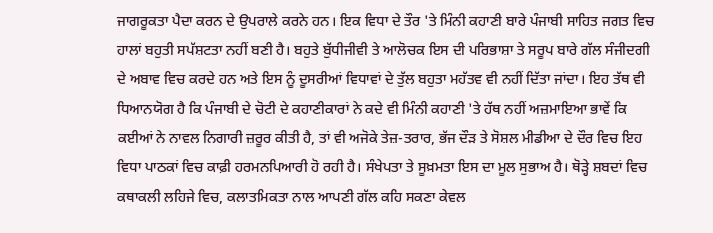ਜਾਗਰੂਕਤਾ ਪੈਦਾ ਕਰਨ ਦੇ ਉਪਰਾਲੇ ਕਰਨੇ ਹਨ। ਇਕ ਵਿਧਾ ਦੇ ਤੌਰ 'ਤੇ ਮਿੰਨੀ ਕਹਾਣੀ ਬਾਰੇ ਪੰਜਾਬੀ ਸਾਹਿਤ ਜਗਤ ਵਿਚ ਹਾਲਾਂ ਬਹੁਤੀ ਸਪੱਸ਼ਟਤਾ ਨਹੀਂ ਬਣੀ ਹੈ। ਬਹੁਤੇ ਬੁੱਧੀਜੀਵੀ ਤੇ ਆਲੋਚਕ ਇਸ ਦੀ ਪਰਿਭਾਸ਼ਾ ਤੇ ਸਰੂਪ ਬਾਰੇ ਗੱਲ ਸੰਜੀਦਗੀ ਦੇ ਅਬਾਵ ਵਿਚ ਕਰਦੇ ਹਨ ਅਤੇ ਇਸ ਨੂੰ ਦੂਸਰੀਆਂ ਵਿਧਾਵਾਂ ਦੇ ਤੁੱਲ ਬਹੁਤਾ ਮਹੱਤਵ ਵੀ ਨਹੀਂ ਦਿੱਤਾ ਜਾਂਦਾ। ਇਹ ਤੱਥ ਵੀ ਧਿਆਨਯੋਗ ਹੈ ਕਿ ਪੰਜਾਬੀ ਦੇ ਚੋਟੀ ਦੇ ਕਹਾਣੀਕਾਰਾਂ ਨੇ ਕਦੇ ਵੀ ਮਿੰਨੀ ਕਹਾਣੀ 'ਤੇ ਹੱਥ ਨਹੀਂ ਅਜ਼ਮਾਇਆ ਭਾਵੇਂ ਕਿ ਕਈਆਂ ਨੇ ਨਾਵਲ ਨਿਗਾਰੀ ਜ਼ਰੂਰ ਕੀਤੀ ਹੈ, ਤਾਂ ਵੀ ਅਜੋਕੇ ਤੇਜ਼-ਤਰਾਰ, ਭੱਜ ਦੌੜ ਤੇ ਸੋਸ਼ਲ ਮੀਡੀਆ ਦੇ ਦੌਰ ਵਿਚ ਇਹ ਵਿਧਾ ਪਾਠਕਾਂ ਵਿਚ ਕਾਫ਼ੀ ਹਰਮਨਪਿਆਰੀ ਹੋ ਰਹੀ ਹੈ। ਸੰਖੇਪਤਾ ਤੇ ਸੂਖ਼ਮਤਾ ਇਸ ਦਾ ਮੂਲ ਸੁਭਾਅ ਹੈ। ਥੋੜ੍ਹੇ ਸ਼ਬਦਾਂ ਵਿਚ ਕਥਾਕਲੀ ਲਹਿਜੇ ਵਿਚ, ਕਲਾਤਮਿਕਤਾ ਨਾਲ ਆਪਣੀ ਗੱਲ ਕਹਿ ਸਕਣਾ ਕੇਵਲ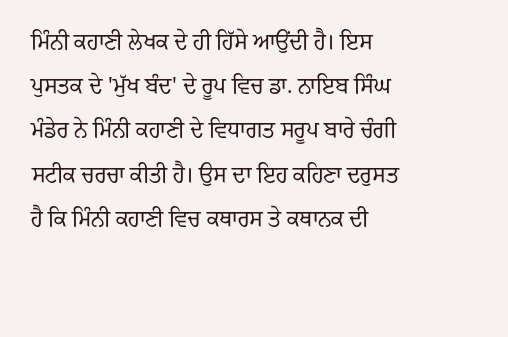ਮਿੰਨੀ ਕਹਾਣੀ ਲੇਖਕ ਦੇ ਹੀ ਹਿੱਸੇ ਆਉਂਦੀ ਹੈ। ਇਸ ਪੁਸਤਕ ਦੇ 'ਮੁੱਖ ਬੰਦ' ਦੇ ਰੂਪ ਵਿਚ ਡਾ. ਨਾਇਬ ਸਿੰਘ ਮੰਡੇਰ ਨੇ ਮਿੰਨੀ ਕਹਾਣੀ ਦੇ ਵਿਧਾਗਤ ਸਰੂਪ ਬਾਰੇ ਚੰਗੀ ਸਟੀਕ ਚਰਚਾ ਕੀਤੀ ਹੈ। ਉਸ ਦਾ ਇਹ ਕਹਿਣਾ ਦਰੁਸਤ ਹੈ ਕਿ ਮਿੰਨੀ ਕਹਾਣੀ ਵਿਚ ਕਥਾਰਸ ਤੇ ਕਥਾਨਕ ਦੀ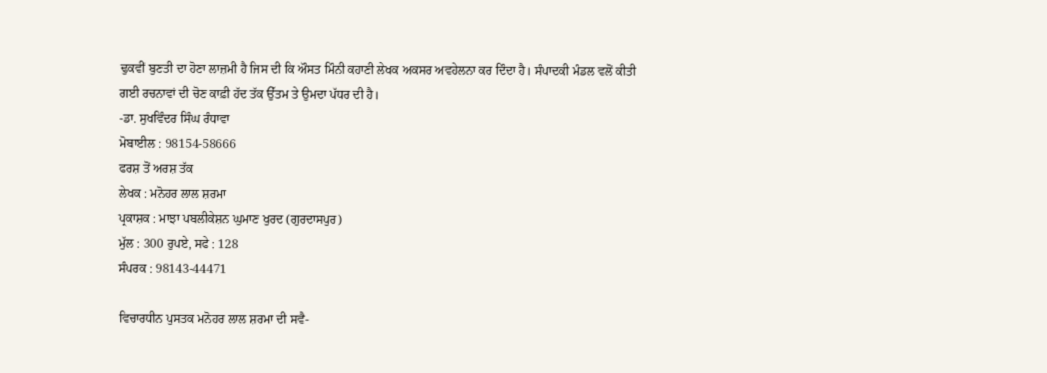ਢੁਕਵੀਂ ਬੁਣਤੀ ਦਾ ਹੋਣਾ ਲਾਜ਼ਮੀ ਹੈ ਜਿਸ ਦੀ ਕਿ ਔਸਤ ਮਿੰਨੀ ਕਹਾਣੀ ਲੇਖਕ ਅਕਸਰ ਅਵਹੇਲਨਾ ਕਰ ਦਿੰਦਾ ਹੈ। ਸੰਪਾਦਕੀ ਮੰਡਲ ਵਲੋਂ ਕੀਤੀ ਗਈ ਰਚਨਾਵਾਂ ਦੀ ਚੋਣ ਕਾਫ਼ੀ ਹੱਦ ਤੱਕ ਉੱਤਮ ਤੇ ਉਮਦਾ ਪੱਧਰ ਦੀ ਹੈ।
-ਡਾ. ਸੁਖਵਿੰਦਰ ਸਿੰਘ ਰੰਧਾਵਾ
ਮੋਬਾਈਲ : 98154-58666
ਫਰਸ਼ ਤੋਂ ਅਰਸ਼ ਤੱਕ
ਲੇਖਕ : ਮਨੋਹਰ ਲਾਲ ਸ਼ਰਮਾ
ਪ੍ਰਕਾਸ਼ਕ : ਮਾਝਾ ਪਬਲੀਕੇਸ਼ਨ ਘੁਮਾਣ ਖੁਰਦ (ਗੁਰਦਾਸਪੁਰ)
ਮੁੱਲ : 300 ਰੁਪਏ, ਸਫੇ : 128
ਸੰਪਰਕ : 98143-44471

ਵਿਚਾਰਧੀਨ ਪੁਸਤਕ ਮਨੋਹਰ ਲਾਲ ਸ਼ਰਮਾ ਦੀ ਸਵੈ-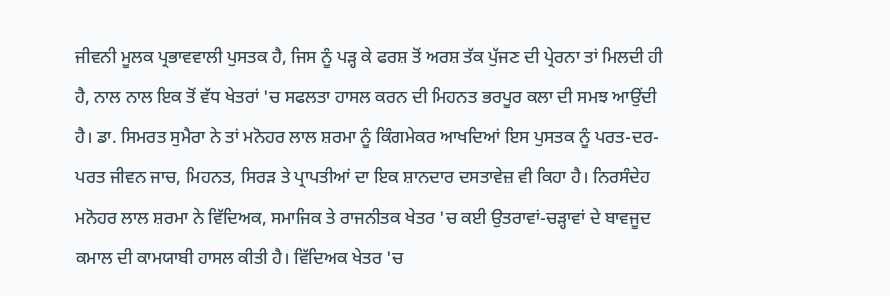ਜੀਵਨੀ ਮੂਲਕ ਪ੍ਰਭਾਵਵਾਲੀ ਪੁਸਤਕ ਹੈ, ਜਿਸ ਨੂੰ ਪੜ੍ਹ ਕੇ ਫਰਸ਼ ਤੋਂ ਅਰਸ਼ ਤੱਕ ਪੁੱਜਣ ਦੀ ਪ੍ਰੇਰਨਾ ਤਾਂ ਮਿਲਦੀ ਹੀ ਹੈ, ਨਾਲ ਨਾਲ ਇਕ ਤੋਂ ਵੱਧ ਖੇਤਰਾਂ 'ਚ ਸਫਲਤਾ ਹਾਸਲ ਕਰਨ ਦੀ ਮਿਹਨਤ ਭਰਪੂਰ ਕਲਾ ਦੀ ਸਮਝ ਆਉਂਦੀ ਹੈ। ਡਾ. ਸਿਮਰਤ ਸੁਮੈਰਾ ਨੇ ਤਾਂ ਮਨੋਹਰ ਲਾਲ ਸ਼ਰਮਾ ਨੂੰ ਕਿੰਗਮੇਕਰ ਆਖਦਿਆਂ ਇਸ ਪੁਸਤਕ ਨੂੰ ਪਰਤ-ਦਰ-ਪਰਤ ਜੀਵਨ ਜਾਚ, ਮਿਹਨਤ, ਸਿਰੜ ਤੇ ਪ੍ਰਾਪਤੀਆਂ ਦਾ ਇਕ ਸ਼ਾਨਦਾਰ ਦਸਤਾਵੇਜ਼ ਵੀ ਕਿਹਾ ਹੈ। ਨਿਰਸੰਦੇਹ ਮਨੋਹਰ ਲਾਲ ਸ਼ਰਮਾ ਨੇ ਵਿੱਦਿਅਕ, ਸਮਾਜਿਕ ਤੇ ਰਾਜਨੀਤਕ ਖੇਤਰ 'ਚ ਕਈ ਉਤਰਾਵਾਂ-ਚੜ੍ਹਾਵਾਂ ਦੇ ਬਾਵਜੂਦ ਕਮਾਲ ਦੀ ਕਾਮਯਾਬੀ ਹਾਸਲ ਕੀਤੀ ਹੈ। ਵਿੱਦਿਅਕ ਖੇਤਰ 'ਚ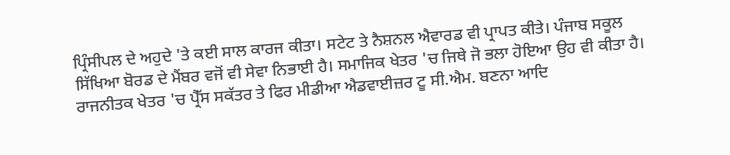ਪ੍ਰਿੰਸੀਪਲ ਦੇ ਅਹੁਦੇ 'ਤੇ ਕਈ ਸਾਲ ਕਾਰਜ ਕੀਤਾ। ਸਟੇਟ ਤੇ ਨੈਸ਼ਨਲ ਐਵਾਰਡ ਵੀ ਪ੍ਰਾਪਤ ਕੀਤੇ। ਪੰਜਾਬ ਸਕੂਲ ਸਿੱਖਿਆ ਬੋਰਡ ਦੇ ਮੈਂਬਰ ਵਜੋਂ ਵੀ ਸੇਵਾ ਨਿਭਾਈ ਹੈ। ਸਮਾਜਿਕ ਖੇਤਰ 'ਚ ਜਿਥੇ ਜੋ ਭਲਾ ਹੋਇਆ ਉਹ ਵੀ ਕੀਤਾ ਹੈ। ਰਾਜਨੀਤਕ ਖੇਤਰ 'ਚ ਪ੍ਰੈੱਸ ਸਕੱਤਰ ਤੇ ਫਿਰ ਮੀਡੀਆ ਐਡਵਾਈਜ਼ਰ ਟੂ ਸੀ.ਐਮ. ਬਣਨਾ ਆਦਿ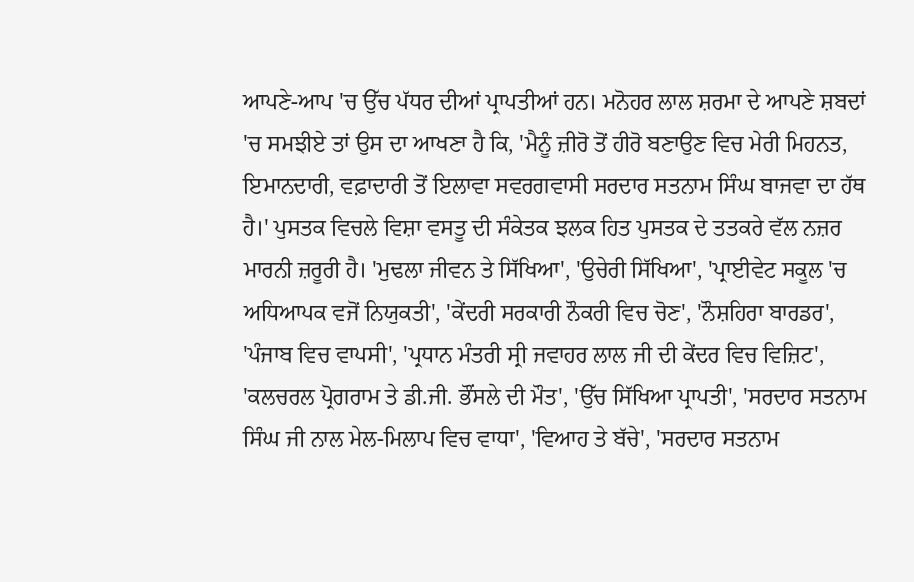ਆਪਣੇ-ਆਪ 'ਚ ਉੱਚ ਪੱਧਰ ਦੀਆਂ ਪ੍ਰਾਪਤੀਆਂ ਹਨ। ਮਨੋਹਰ ਲਾਲ ਸ਼ਰਮਾ ਦੇ ਆਪਣੇ ਸ਼ਬਦਾਂ 'ਚ ਸਮਝੀਏ ਤਾਂ ਉਸ ਦਾ ਆਖਣਾ ਹੈ ਕਿ, 'ਮੈਨੂੰ ਜ਼ੀਰੋ ਤੋਂ ਹੀਰੋ ਬਣਾਉਣ ਵਿਚ ਮੇਰੀ ਮਿਹਨਤ, ਇਮਾਨਦਾਰੀ, ਵਫ਼ਾਦਾਰੀ ਤੋਂ ਇਲਾਵਾ ਸਵਰਗਵਾਸੀ ਸਰਦਾਰ ਸਤਨਾਮ ਸਿੰਘ ਬਾਜਵਾ ਦਾ ਹੱਥ ਹੈ।' ਪੁਸਤਕ ਵਿਚਲੇ ਵਿਸ਼ਾ ਵਸਤੂ ਦੀ ਸੰਕੇਤਕ ਝਲਕ ਹਿਤ ਪੁਸਤਕ ਦੇ ਤਤਕਰੇ ਵੱਲ ਨਜ਼ਰ ਮਾਰਨੀ ਜ਼ਰੂਰੀ ਹੈ। 'ਮੁਢਲਾ ਜੀਵਨ ਤੇ ਸਿੱਖਿਆ', 'ਉਚੇਰੀ ਸਿੱਖਿਆ', 'ਪ੍ਰਾਈਵੇਟ ਸਕੂਲ 'ਚ ਅਧਿਆਪਕ ਵਜੋਂ ਨਿਯੁਕਤੀ', 'ਕੇਂਦਰੀ ਸਰਕਾਰੀ ਨੌਕਰੀ ਵਿਚ ਚੋਣ', 'ਨੌਸ਼ਹਿਰਾ ਬਾਰਡਰ', 'ਪੰਜਾਬ ਵਿਚ ਵਾਪਸੀ', 'ਪ੍ਰਧਾਨ ਮੰਤਰੀ ਸ੍ਰੀ ਜਵਾਹਰ ਲਾਲ ਜੀ ਦੀ ਕੇਂਦਰ ਵਿਚ ਵਿਜ਼ਿਟ', 'ਕਲਚਰਲ ਪ੍ਰੋਗਰਾਮ ਤੇ ਡੀ.ਜੀ. ਭੌਂਸਲੇ ਦੀ ਮੌਤ', 'ਉੱਚ ਸਿੱਖਿਆ ਪ੍ਰਾਪਤੀ', 'ਸਰਦਾਰ ਸਤਨਾਮ ਸਿੰਘ ਜੀ ਨਾਲ ਮੇਲ-ਮਿਲਾਪ ਵਿਚ ਵਾਧਾ', 'ਵਿਆਹ ਤੇ ਬੱਚੇ', 'ਸਰਦਾਰ ਸਤਨਾਮ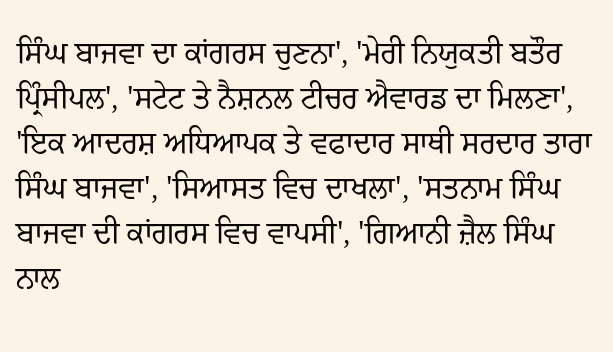ਸਿੰਘ ਬਾਜਵਾ ਦਾ ਕਾਂਗਰਸ ਚੁਣਨਾ', 'ਮੇਰੀ ਨਿਯੁਕਤੀ ਬਤੌਰ ਪ੍ਰਿੰਸੀਪਲ', 'ਸਟੇਟ ਤੇ ਨੈਸ਼ਨਲ ਟੀਚਰ ਐਵਾਰਡ ਦਾ ਮਿਲਣਾ', 'ਇਕ ਆਦਰਸ਼ ਅਧਿਆਪਕ ਤੇ ਵਫਾਦਾਰ ਸਾਥੀ ਸਰਦਾਰ ਤਾਰਾ ਸਿੰਘ ਬਾਜਵਾ', 'ਸਿਆਸਤ ਵਿਚ ਦਾਖਲਾ', 'ਸਤਨਾਮ ਸਿੰਘ ਬਾਜਵਾ ਦੀ ਕਾਂਗਰਸ ਵਿਚ ਵਾਪਸੀ', 'ਗਿਆਨੀ ਜ਼ੈਲ ਸਿੰਘ ਨਾਲ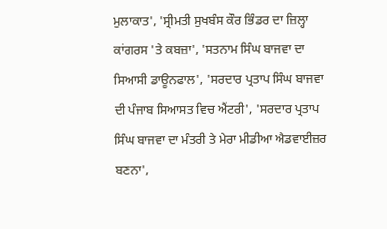ਮੁਲਾਕਾਤ', 'ਸ੍ਰੀਮਤੀ ਸੁਖਬੰਸ ਕੌਰ ਭਿੰਡਰ ਦਾ ਜ਼ਿਲ੍ਹਾ ਕਾਂਗਰਸ 'ਤੇ ਕਬਜ਼ਾ', 'ਸਤਨਾਮ ਸਿੰਘ ਬਾਜਵਾ ਦਾ ਸਿਆਸੀ ਡਾਊਨਫਾਲ', 'ਸਰਦਾਰ ਪ੍ਰਤਾਪ ਸਿੰਘ ਬਾਜਵਾ ਦੀ ਪੰਜਾਬ ਸਿਆਸਤ ਵਿਚ ਐਂਟਰੀ', 'ਸਰਦਾਰ ਪ੍ਰਤਾਪ ਸਿੰਘ ਬਾਜਵਾ ਦਾ ਮੰਤਰੀ ਤੇ ਮੇਰਾ ਮੀਡੀਆ ਐਡਵਾਈਜ਼ਰ ਬਣਨਾ',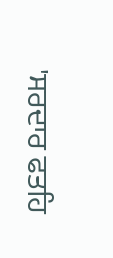'ਸਰਦਾਰ ਫਤਹਿ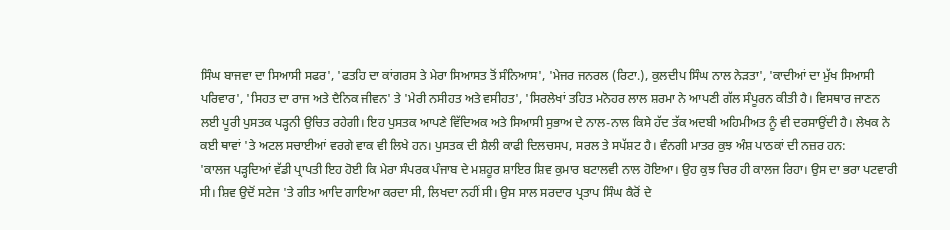ਸਿੰਘ ਬਾਜਵਾ ਦਾ ਸਿਆਸੀ ਸਫਰ', 'ਫਤਹਿ ਦਾ ਕਾਂਗਰਸ ਤੇ ਮੇਰਾ ਸਿਆਸਤ ਤੋਂ ਸੰਨਿਆਸ', 'ਮੇਜਰ ਜਨਰਲ (ਰਿਟਾ.), ਕੁਲਦੀਪ ਸਿੰਘ ਨਾਲ ਨੇੜਤਾ', 'ਕਾਦੀਆਂ ਦਾ ਮੁੱਖ ਸਿਆਸੀ ਪਰਿਵਾਰ', 'ਸਿਹਤ ਦਾ ਰਾਜ ਅਤੇ ਦੈਨਿਕ ਜੀਵਨ' ਤੇ 'ਮੇਰੀ ਨਸੀਹਤ ਅਤੇ ਵਸੀਹਤ', 'ਸਿਰਲੇਖਾਂ ਤਹਿਤ ਮਨੋਹਰ ਲਾਲ ਸ਼ਰਮਾ ਨੇ ਆਪਣੀ ਗੱਲ ਸੰਪੂਰਨ ਕੀਤੀ ਹੈ। ਵਿਸਥਾਰ ਜਾਣਨ ਲਈ ਪੂਰੀ ਪੁਸਤਕ ਪੜ੍ਹਨੀ ਉਚਿਤ ਰਹੇਗੀ। ਇਹ ਪੁਸਤਕ ਆਪਣੇ ਵਿੱਦਿਅਕ ਅਤੇ ਸਿਆਸੀ ਸੁਭਾਅ ਦੇ ਨਾਲ-ਨਾਲ ਕਿਸੇ ਹੱਦ ਤੱਕ ਅਦਬੀ ਅਹਿਮੀਅਤ ਨੂੰ ਵੀ ਦਰਸਾਉਂਦੀ ਹੈ। ਲੇਖਕ ਨੇ ਕਈ ਥਾਵਾਂ 'ਤੇ ਅਟਲ ਸਚਾਈਆਂ ਵਰਗੇ ਵਾਕ ਵੀ ਲਿਖੇ ਹਨ। ਪੁਸਤਕ ਦੀ ਸ਼ੈਲੀ ਕਾਫੀ ਦਿਲਚਸਪ, ਸਰਲ ਤੇ ਸਪੱਸ਼ਟ ਹੈ। ਵੰਨਗੀ ਮਾਤਰ ਕੁਝ ਅੰਸ਼ ਪਾਠਕਾਂ ਦੀ ਨਜ਼ਰ ਹਨ:
'ਕਾਲਜ ਪੜ੍ਹਦਿਆਂ ਵੱਡੀ ਪ੍ਰਾਪਤੀ ਇਹ ਹੋਈ ਕਿ ਮੇਰਾ ਸੰਪਰਕ ਪੰਜਾਬ ਦੇ ਮਸ਼ਹੂਰ ਸ਼ਾਇਰ ਸ਼ਿਵ ਕੁਮਾਰ ਬਟਾਲਵੀ ਨਾਲ ਹੋਇਆ। ਉਹ ਕੁਝ ਚਿਰ ਹੀ ਕਾਲਜ ਰਿਹਾ। ਉਸ ਦਾ ਭਰਾ ਪਟਵਾਰੀ ਸੀ। ਸ਼ਿਵ ਉਦੋਂ ਸਟੇਜ 'ਤੇ ਗੀਤ ਆਦਿ ਗਾਇਆ ਕਰਦਾ ਸੀ, ਲਿਖਦਾ ਨਹੀਂ ਸੀ। ਉਸ ਸਾਲ ਸਰਦਾਰ ਪ੍ਰਤਾਪ ਸਿੰਘ ਕੈਰੋਂ ਦੇ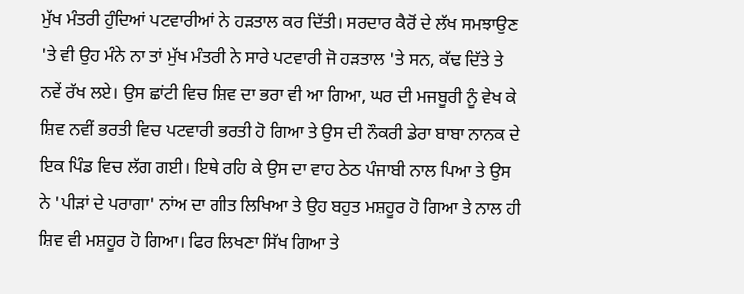ਮੁੱਖ ਮੰਤਰੀ ਹੁੰਦਿਆਂ ਪਟਵਾਰੀਆਂ ਨੇ ਹੜਤਾਲ ਕਰ ਦਿੱਤੀ। ਸਰਦਾਰ ਕੈਰੋਂ ਦੇ ਲੱਖ ਸਮਝਾਉਣ 'ਤੇ ਵੀ ਉਹ ਮੰਨੇ ਨਾ ਤਾਂ ਮੁੱਖ ਮੰਤਰੀ ਨੇ ਸਾਰੇ ਪਟਵਾਰੀ ਜੋ ਹੜਤਾਲ 'ਤੇ ਸਨ, ਕੱਢ ਦਿੱਤੇ ਤੇ ਨਵੇਂ ਰੱਖ ਲਏ। ਉਸ ਛਾਂਟੀ ਵਿਚ ਸ਼ਿਵ ਦਾ ਭਰਾ ਵੀ ਆ ਗਿਆ, ਘਰ ਦੀ ਮਜਬੂਰੀ ਨੂੰ ਵੇਖ ਕੇ ਸ਼ਿਵ ਨਵੀਂ ਭਰਤੀ ਵਿਚ ਪਟਵਾਰੀ ਭਰਤੀ ਹੋ ਗਿਆ ਤੇ ਉਸ ਦੀ ਨੌਕਰੀ ਡੇਰਾ ਬਾਬਾ ਨਾਨਕ ਦੇ ਇਕ ਪਿੰਡ ਵਿਚ ਲੱਗ ਗਈ। ਇਥੇ ਰਹਿ ਕੇ ਉਸ ਦਾ ਵਾਹ ਠੇਠ ਪੰਜਾਬੀ ਨਾਲ ਪਿਆ ਤੇ ਉਸ ਨੇ 'ਪੀੜਾਂ ਦੇ ਪਰਾਗਾ' ਨਾਂਅ ਦਾ ਗੀਤ ਲਿਖਿਆ ਤੇ ਉਹ ਬਹੁਤ ਮਸ਼ਹੂਰ ਹੋ ਗਿਆ ਤੇ ਨਾਲ ਹੀ ਸ਼ਿਵ ਵੀ ਮਸ਼ਹੂਰ ਹੋ ਗਿਆ। ਫਿਰ ਲਿਖਣਾ ਸਿੱਖ ਗਿਆ ਤੇ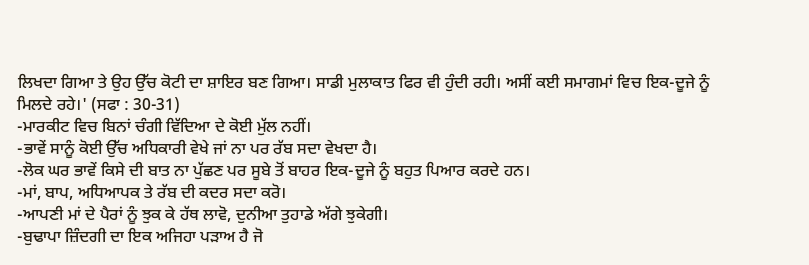ਲਿਖਦਾ ਗਿਆ ਤੇ ਉਹ ਉੱਚ ਕੋਟੀ ਦਾ ਸ਼ਾਇਰ ਬਣ ਗਿਆ। ਸਾਡੀ ਮੁਲਾਕਾਤ ਫਿਰ ਵੀ ਹੁੰਦੀ ਰਹੀ। ਅਸੀਂ ਕਈ ਸਮਾਗਮਾਂ ਵਿਚ ਇਕ-ਦੂਜੇ ਨੂੰ ਮਿਲਦੇ ਰਹੇ।' (ਸਫਾ : 30-31)
-ਮਾਰਕੀਟ ਵਿਚ ਬਿਨਾਂ ਚੰਗੀ ਵਿੱਦਿਆ ਦੇ ਕੋਈ ਮੁੱਲ ਨਹੀਂ।
-ਭਾਵੇਂ ਸਾਨੂੰ ਕੋਈ ਉੱਚ ਅਧਿਕਾਰੀ ਵੇਖੇ ਜਾਂ ਨਾ ਪਰ ਰੱਬ ਸਦਾ ਵੇਖਦਾ ਹੈ।
-ਲੋਕ ਘਰ ਭਾਵੇਂ ਕਿਸੇ ਦੀ ਬਾਤ ਨਾ ਪੁੱਛਣ ਪਰ ਸੂਬੇ ਤੋਂ ਬਾਹਰ ਇਕ-ਦੂਜੇ ਨੂੰ ਬਹੁਤ ਪਿਆਰ ਕਰਦੇ ਹਨ।
-ਮਾਂ, ਬਾਪ, ਅਧਿਆਪਕ ਤੇ ਰੱਬ ਦੀ ਕਦਰ ਸਦਾ ਕਰੋ।
-ਆਪਣੀ ਮਾਂ ਦੇ ਪੈਰਾਂ ਨੂੰ ਝੁਕ ਕੇ ਹੱਥ ਲਾਵੋ, ਦੁਨੀਆ ਤੁਹਾਡੇ ਅੱਗੇ ਝੁਕੇਗੀ।
-ਬੁਢਾਪਾ ਜ਼ਿੰਦਗੀ ਦਾ ਇਕ ਅਜਿਹਾ ਪੜਾਅ ਹੈ ਜੋ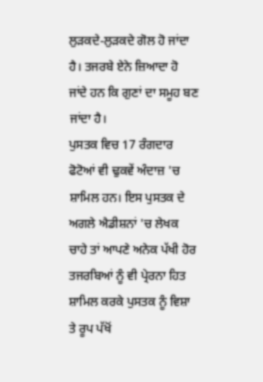ਲੁੜਕਦੇ-ਲੁੜਕਦੇ ਗੋਲ ਹੋ ਜਾਂਦਾ ਹੈ। ਤਜਰਬੇ ਏਨੇ ਜ਼ਿਆਦਾ ਹੋ ਜਾਂਦੇ ਹਨ ਕਿ ਗੁਣਾਂ ਦਾ ਸਮੂਹ ਬਣ ਜਾਂਦਾ ਹੈ।
ਪੁਸਤਕ ਵਿਚ 17 ਰੰਗਦਾਰ ਫੋਟੋਆਂ ਵੀ ਢੁਕਵੇਂ ਅੰਦਾਜ਼ 'ਚ ਸ਼ਾਮਿਲ ਹਨ। ਇਸ ਪੁਸਤਕ ਦੇ ਅਗਲੇ ਐਡੀਸ਼ਨਾਂ 'ਚ ਲੇਖਕ ਚਾਹੇ ਤਾਂ ਆਪਣੇ ਅਨੇਕ ਪੱਖੀ ਹੋਰ ਤਜਰਬਿਆਂ ਨੂੰ ਵੀ ਪ੍ਰੇਰਨਾ ਹਿਤ ਸ਼ਾਮਿਲ ਕਰਕੇ ਪੁਸਤਕ ਨੂੰ ਵਿਸ਼ਾ ਤੇ ਰੂਪ ਪੱਖੋਂ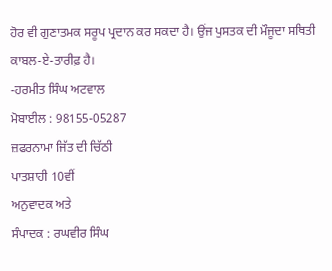ਹੋਰ ਵੀ ਗੁਣਾਤਮਕ ਸਰੂਪ ਪ੍ਰਦਾਨ ਕਰ ਸਕਦਾ ਹੈ। ਉਂਜ ਪੁਸਤਕ ਦੀ ਮੌਜੂਦਾ ਸਥਿਤੀ ਕਾਬਲ-ਏ-ਤਾਰੀਫ਼ ਹੈ।
-ਹਰਮੀਤ ਸਿੰਘ ਅਟਵਾਲ
ਮੋਬਾਈਲ : 98155-05287
ਜ਼ਫਰਨਾਮਾ ਜਿੱਤ ਦੀ ਚਿੱਠੀ
ਪਾਤਸ਼ਾਹੀ 10ਵੀਂ
ਅਨੁਵਾਦਕ ਅਤੇ
ਸੰਪਾਦਕ : ਰਘਵੀਰ ਸਿੰਘ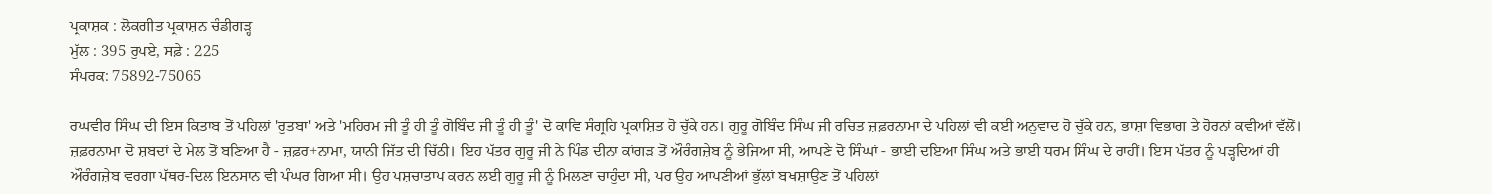ਪ੍ਰਕਾਸ਼ਕ : ਲੋਕਗੀਤ ਪ੍ਰਕਾਸ਼ਨ ਚੰਡੀਗੜ੍ਹ
ਮੁੱਲ : 395 ਰੁਪਏ, ਸਫ਼ੇ : 225
ਸੰਪਰਕ: 75892-75065

ਰਘਵੀਰ ਸਿੰਘ ਦੀ ਇਸ ਕਿਤਾਬ ਤੋਂ ਪਹਿਲਾਂ 'ਰੁਤਬਾ' ਅਤੇ 'ਮਹਿਰਮ ਜੀ ਤੂੰ ਹੀ ਤੂੰ ਗੋਬਿੰਦ ਜੀ ਤੂੰ ਹੀ ਤੂੰ' ਦੋ ਕਾਵਿ ਸੰਗ੍ਰਹਿ ਪ੍ਰਕਾਸ਼ਿਤ ਹੋ ਚੁੱਕੇ ਹਨ। ਗੁਰੂ ਗੋਬਿੰਦ ਸਿੰਘ ਜੀ ਰਚਿਤ ਜ਼ਫ਼ਰਨਾਮਾ ਦੇ ਪਹਿਲਾਂ ਵੀ ਕਈ ਅਨੁਵਾਦ ਹੋ ਚੁੱਕੇ ਹਨ, ਭਾਸ਼ਾ ਵਿਭਾਗ ਤੇ ਹੋਰਨਾਂ ਕਵੀਆਂ ਵੱਲੋਂ। ਜ਼ਫ਼ਰਨਾਮਾ ਦੋ ਸ਼ਬਦਾਂ ਦੇ ਮੇਲ ਤੋਂ ਬਣਿਆ ਹੈ - ਜ਼ਫ਼ਰ+ਨਾਮਾ, ਯਾਨੀ ਜਿੱਤ ਦੀ ਚਿੱਠੀ। ਇਹ ਪੱਤਰ ਗੁਰੂ ਜੀ ਨੇ ਪਿੰਡ ਦੀਨਾ ਕਾਂਗੜ ਤੋਂ ਔਰੰਗਜ਼ੇਬ ਨੂੰ ਭੇਜਿਆ ਸੀ, ਆਪਣੇ ਦੋ ਸਿੰਘਾਂ - ਭਾਈ ਦਇਆ ਸਿੰਘ ਅਤੇ ਭਾਈ ਧਰਮ ਸਿੰਘ ਦੇ ਰਾਹੀਂ। ਇਸ ਪੱਤਰ ਨੂੰ ਪੜ੍ਹਦਿਆਂ ਹੀ ਔਰੰਗਜ਼ੇਬ ਵਰਗਾ ਪੱਥਰ-ਦਿਲ ਇਨਸਾਨ ਵੀ ਪੰਘਰ ਗਿਆ ਸੀ। ਉਹ ਪਸ਼ਚਾਤਾਪ ਕਰਨ ਲਈ ਗੁਰੂ ਜੀ ਨੂੰ ਮਿਲਣਾ ਚਾਹੁੰਦਾ ਸੀ, ਪਰ ਉਹ ਆਪਣੀਆਂ ਭੁੱਲਾਂ ਬਖਸ਼ਾਉਣ ਤੋਂ ਪਹਿਲਾਂ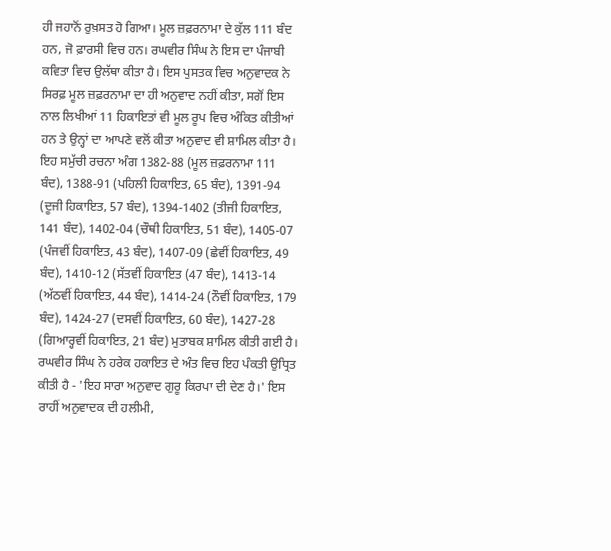ਹੀ ਜਹਾਨੋਂ ਰੁਖ਼ਸਤ ਹੋ ਗਿਆ। ਮੂਲ ਜ਼ਫ਼ਰਨਾਮਾ ਦੇ ਕੁੱਲ 111 ਬੰਦ ਹਨ, ਜੋ ਫ਼ਾਰਸੀ ਵਿਚ ਹਨ। ਰਘਵੀਰ ਸਿੰਘ ਨੇ ਇਸ ਦਾ ਪੰਜਾਬੀ ਕਵਿਤਾ ਵਿਚ ਉਲੱਥਾ ਕੀਤਾ ਹੈ। ਇਸ ਪੁਸਤਕ ਵਿਚ ਅਨੁਵਾਦਕ ਨੇ ਸਿਰਫ਼ ਮੂਲ ਜ਼ਫ਼ਰਨਾਮਾ ਦਾ ਹੀ ਅਨੁਵਾਦ ਨਹੀਂ ਕੀਤਾ, ਸਗੋਂ ਇਸ ਨਾਲ ਲਿਖੀਆਂ 11 ਹਿਕਾਇਤਾਂ ਵੀ ਮੂਲ ਰੂਪ ਵਿਚ ਅੰਕਿਤ ਕੀਤੀਆਂ ਹਨ ਤੇ ਉਨ੍ਹਾਂ ਦਾ ਆਪਣੇ ਵਲੋਂ ਕੀਤਾ ਅਨੁਵਾਦ ਵੀ ਸ਼ਾਮਿਲ ਕੀਤਾ ਹੈ। ਇਹ ਸਮੁੱਚੀ ਰਚਨਾ ਅੰਗ 1382-88 (ਮੂਲ ਜ਼ਫ਼ਰਨਾਮਾ 111 ਬੰਦ), 1388-91 (ਪਹਿਲੀ ਹਿਕਾਇਤ, 65 ਬੰਦ), 1391-94 (ਦੂਜੀ ਹਿਕਾਇਤ, 57 ਬੰਦ), 1394-1402 (ਤੀਜੀ ਹਿਕਾਇਤ, 141 ਬੰਦ), 1402-04 (ਚੌਥੀ ਹਿਕਾਇਤ, 51 ਬੰਦ), 1405-07 (ਪੰਜਵੀਂ ਹਿਕਾਇਤ, 43 ਬੰਦ), 1407-09 (ਛੇਵੀਂ ਹਿਕਾਇਤ, 49 ਬੰਦ), 1410-12 (ਸੱਤਵੀਂ ਹਿਕਾਇਤ (47 ਬੰਦ), 1413-14 (ਅੱਠਵੀਂ ਹਿਕਾਇਤ, 44 ਬੰਦ), 1414-24 (ਨੌਵੀਂ ਹਿਕਾਇਤ, 179 ਬੰਦ), 1424-27 (ਦਸਵੀਂ ਹਿਕਾਇਤ, 60 ਬੰਦ), 1427-28 (ਗਿਆਰ੍ਹਵੀਂ ਹਿਕਾਇਤ, 21 ਬੰਦ) ਮੁਤਾਬਕ ਸ਼ਾਮਿਲ ਕੀਤੀ ਗਈ ਹੈ। ਰਘਵੀਰ ਸਿੰਘ ਨੇ ਹਰੇਕ ਹਕਾਇਤ ਦੇ ਅੰਤ ਵਿਚ ਇਹ ਪੰਕਤੀ ਉਧ੍ਰਿਤ ਕੀਤੀ ਹੈ - 'ਇਹ ਸਾਰਾ ਅਨੁਵਾਦ ਗੁਰੂ ਕਿਰਪਾ ਦੀ ਦੇਣ ਹੈ।' ਇਸ ਰਾਹੀਂ ਅਨੁਵਾਦਕ ਦੀ ਹਲੀਮੀ,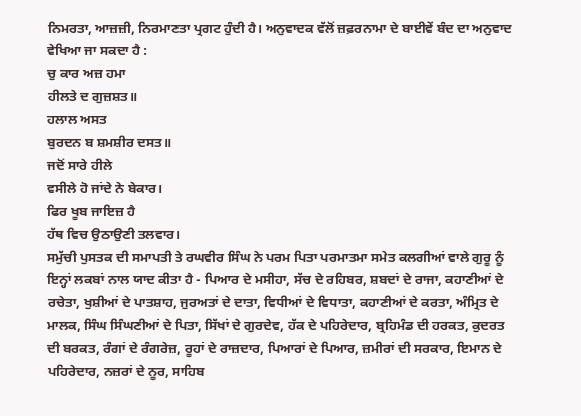ਨਿਮਰਤਾ, ਆਜ਼ਜ਼ੀ, ਨਿਰਮਾਣਤਾ ਪ੍ਰਗਟ ਹੁੰਦੀ ਹੈ। ਅਨੁਵਾਦਕ ਵੱਲੋਂ ਜ਼ਫ਼ਰਨਾਮਾ ਦੇ ਬਾਈਵੇਂ ਬੰਦ ਦਾ ਅਨੁਵਾਦ ਵੇਖਿਆ ਜਾ ਸਕਦਾ ਹੈ :
ਚੁ ਕਾਰ ਅਜ਼ ਹਮਾ
ਹੀਲਤੇ ਦ ਗੁਜ਼ਸ਼ਤ॥
ਹਲਾਲ ਅਸਤ
ਬੁਰਦਨ ਬ ਸ਼ਮਸ਼ੀਰ ਦਸਤ॥
ਜਦੋਂ ਸਾਰੇ ਹੀਲੇ
ਵਸੀਲੇ ਹੋ ਜਾਂਦੇ ਨੇ ਬੇਕਾਰ।
ਫਿਰ ਖੂਬ ਜਾਇਜ਼ ਹੈ
ਹੱਥ ਵਿਚ ਉਠਾਉਣੀ ਤਲਵਾਰ।
ਸਮੁੱਚੀ ਪੁਸਤਕ ਦੀ ਸਮਾਪਤੀ ਤੇ ਰਘਵੀਰ ਸਿੰਘ ਨੇ ਪਰਮ ਪਿਤਾ ਪਰਮਾਤਮਾ ਸਮੇਤ ਕਲਗੀਆਂ ਵਾਲੇ ਗੁਰੂ ਨੂੰ ਇਨ੍ਹਾਂ ਲਕਬਾਂ ਨਾਲ ਯਾਦ ਕੀਤਾ ਹੈ - ਪਿਆਰ ਦੇ ਮਸੀਹਾ, ਸੱਚ ਦੇ ਰਹਿਬਰ, ਸ਼ਬਦਾਂ ਦੇ ਰਾਜਾ, ਕਹਾਣੀਆਂ ਦੇ ਰਚੇਤਾ, ਖੁਸ਼ੀਆਂ ਦੇ ਪਾਤਸ਼ਾਹ, ਜੁਰਅਤਾਂ ਦੇ ਦਾਤਾ, ਵਿਧੀਆਂ ਦੇ ਵਿਧਾਤਾ, ਕਹਾਣੀਆਂ ਦੇ ਕਰਤਾ, ਅੰਮ੍ਰਿਤ ਦੇ ਮਾਲਕ, ਸਿੰਘ ਸਿੰਘਣੀਆਂ ਦੇ ਪਿਤਾ, ਸਿੱਖਾਂ ਦੇ ਗੁਰਦੇਵ, ਹੱਕ ਦੇ ਪਹਿਰੇਦਾਰ, ਬ੍ਰਹਿਮੰਡ ਦੀ ਹਰਕਤ, ਕੁਦਰਤ ਦੀ ਬਰਕਤ, ਰੰਗਾਂ ਦੇ ਰੰਗਰੇਜ਼, ਰੂਹਾਂ ਦੇ ਰਾਜ਼ਦਾਰ, ਪਿਆਰਾਂ ਦੇ ਪਿਆਰ, ਜ਼ਮੀਰਾਂ ਦੀ ਸਰਕਾਰ, ਇਮਾਨ ਦੇ ਪਹਿਰੇਦਾਰ, ਨਜ਼ਰਾਂ ਦੇ ਨੂਰ, ਸਾਹਿਬ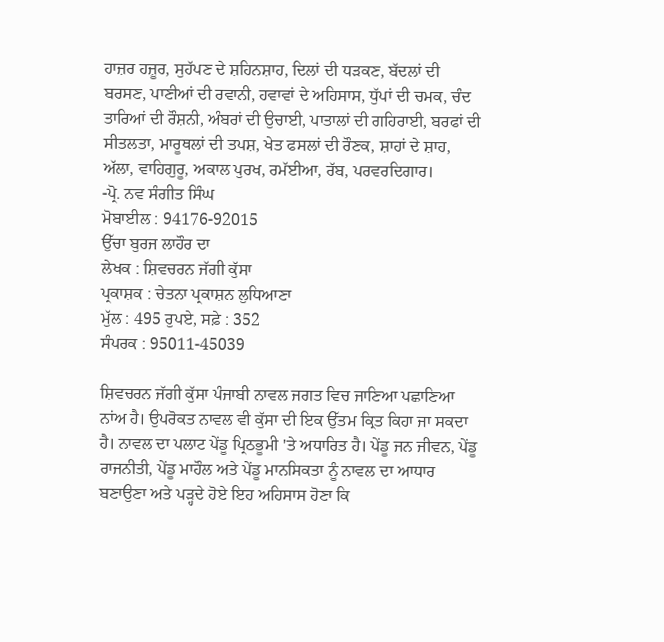ਹਾਜ਼ਰ ਹਜ਼ੂਰ, ਸੁਹੱਪਣ ਦੇ ਸ਼ਹਿਨਸ਼ਾਹ, ਦਿਲਾਂ ਦੀ ਧੜਕਣ, ਬੱਦਲਾਂ ਦੀ ਬਰਸਣ, ਪਾਣੀਆਂ ਦੀ ਰਵਾਨੀ, ਹਵਾਵਾਂ ਦੇ ਅਹਿਸਾਸ, ਧੁੱਪਾਂ ਦੀ ਚਮਕ, ਚੰਦ ਤਾਰਿਆਂ ਦੀ ਰੌਸ਼ਨੀ, ਅੰਬਰਾਂ ਦੀ ਉਚਾਈ, ਪਾਤਾਲਾਂ ਦੀ ਗਹਿਰਾਈ, ਬਰਫਾਂ ਦੀ ਸੀਤਲਤਾ, ਮਾਰੂਥਲਾਂ ਦੀ ਤਪਸ਼, ਖੇਤ ਫਸਲਾਂ ਦੀ ਰੌਣਕ, ਸ਼ਾਹਾਂ ਦੇ ਸ਼ਾਹ, ਅੱਲਾ, ਵਾਹਿਗੁਰੂ, ਅਕਾਲ ਪੁਰਖ, ਰਮੱਈਆ, ਰੱਬ, ਪਰਵਰਦਿਗਾਰ।
-ਪ੍ਰੋ. ਨਵ ਸੰਗੀਤ ਸਿੰਘ
ਮੋਬਾਈਲ : 94176-92015
ਉੱਚਾ ਬੁਰਜ ਲਾਹੌਰ ਦਾ
ਲੇਖਕ : ਸ਼ਿਵਚਰਨ ਜੱਗੀ ਕੁੱਸਾ
ਪ੍ਰਕਾਸ਼ਕ : ਚੇਤਨਾ ਪ੍ਰਕਾਸ਼ਨ ਲੁਧਿਆਣਾ
ਮੁੱਲ : 495 ਰੁਪਏ, ਸਫ਼ੇ : 352
ਸੰਪਰਕ : 95011-45039

ਸ਼ਿਵਚਰਨ ਜੱਗੀ ਕੁੱਸਾ ਪੰਜਾਬੀ ਨਾਵਲ ਜਗਤ ਵਿਚ ਜਾਣਿਆ ਪਛਾਣਿਆ ਨਾਂਅ ਹੈ। ਉਪਰੋਕਤ ਨਾਵਲ ਵੀ ਕੁੱਸਾ ਦੀ ਇਕ ਉੱਤਮ ਕ੍ਰਿਤ ਕਿਹਾ ਜਾ ਸਕਦਾ ਹੈ। ਨਾਵਲ ਦਾ ਪਲਾਟ ਪੇਂਡੂ ਪ੍ਰਿਠਭੂਮੀ 'ਤੇ ਅਧਾਰਿਤ ਹੈ। ਪੇਂਡੂ ਜਨ ਜੀਵਨ, ਪੇਂਡੂ ਰਾਜਨੀਤੀ, ਪੇਂਡੂ ਮਾਹੌਲ ਅਤੇ ਪੇਂਡੂ ਮਾਨਸਿਕਤਾ ਨੂੰ ਨਾਵਲ ਦਾ ਆਧਾਰ ਬਣਾਉਣਾ ਅਤੇ ਪੜ੍ਹਦੇ ਹੋਏ ਇਹ ਅਹਿਸਾਸ ਹੋਣਾ ਕਿ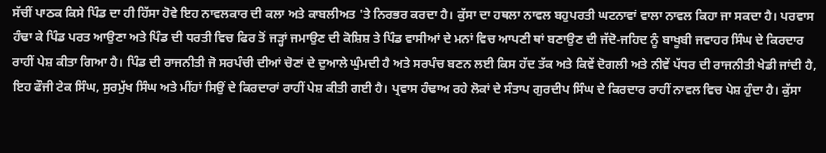ਸੱਚੀਂ ਪਾਠਕ ਕਿਸੇ ਪਿੰਡ ਦਾ ਹੀ ਹਿੱਸਾ ਹੋਵੇ ਇਹ ਨਾਵਲਕਾਰ ਦੀ ਕਲਾ ਅਤੇ ਕਾਬਲੀਅਤ 'ਤੇ ਨਿਰਭਰ ਕਰਦਾ ਹੈ। ਕੁੱਸਾ ਦਾ ਹਥਲਾ ਨਾਵਲ ਬਹੁਪਰਤੀ ਘਟਨਾਵਾਂ ਵਾਲਾ ਨਾਵਲ ਕਿਹਾ ਜਾ ਸਕਦਾ ਹੈ। ਪਰਵਾਸ ਹੰਢਾ ਕੇ ਪਿੰਡ ਪਰਤ ਆਉਣਾ ਅਤੇ ਪਿੰਡ ਦੀ ਧਰਤੀ ਵਿਚ ਫਿਰ ਤੋਂ ਜੜ੍ਹਾਂ ਜਮਾਉਣ ਦੀ ਕੋਸ਼ਿਸ਼ ਤੇ ਪਿੰਡ ਵਾਸੀਆਂ ਦੇ ਮਨਾਂ ਵਿਚ ਆਪਣੀ ਥਾਂ ਬਣਾਉਣ ਦੀ ਜੱਦੋ-ਜਹਿਦ ਨੂੰ ਬਾਖੂਬੀ ਜਵਾਹਰ ਸਿੰਘ ਦੇ ਕਿਰਦਾਰ ਰਾਹੀਂ ਪੇਸ਼ ਕੀਤਾ ਗਿਆ ਹੈ। ਪਿੰਡ ਦੀ ਰਾਜਨੀਤੀ ਜੋ ਸਰਪੰਚੀ ਦੀਆਂ ਚੋਣਾਂ ਦੇ ਦੁਆਲੇ ਘੁੰਮਦੀ ਹੈ ਅਤੇ ਸਰਪੰਚ ਬਣਨ ਲਈ ਕਿਸ ਹੱਦ ਤੱਕ ਅਤੇ ਕਿਵੇਂ ਦੋਗਲੀ ਅਤੇ ਨੀਵੇਂ ਪੱਧਰ ਦੀ ਰਾਜਨੀਤੀ ਖੇਡੀ ਜਾਂਦੀ ਹੈ, ਇਹ ਫੌਜੀ ਟੇਕ ਸਿੰਘ, ਸੁਰਮੁੱਖ ਸਿੰਘ ਅਤੇ ਮੀਂਹਾਂ ਸਿਉਂ ਦੇ ਕਿਰਦਾਰਾਂ ਰਾਹੀਂ ਪੇਸ਼ ਕੀਤੀ ਗਈ ਹੈ। ਪ੍ਰਵਾਸ ਹੰਢਾਅ ਰਹੇ ਲੋਕਾਂ ਦੇ ਸੰਤਾਪ ਗੁਰਦੀਪ ਸਿੰਘ ਦੇ ਕਿਰਦਾਰ ਰਾਹੀਂ ਨਾਵਲ ਵਿਚ ਪੇਸ਼ ਹੁੰਦਾ ਹੈ। ਕੁੱਸਾ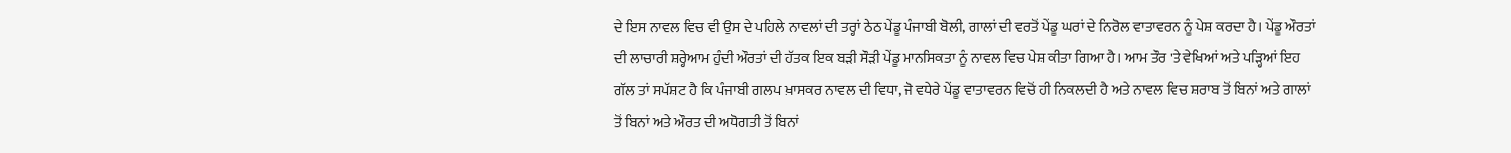ਦੇ ਇਸ ਨਾਵਲ ਵਿਚ ਵੀ ਉਸ ਦੇ ਪਹਿਲੇ ਨਾਵਲਾਂ ਦੀ ਤਰ੍ਹਾਂ ਠੇਠ ਪੇਂਡੂ ਪੰਜਾਬੀ ਬੋਲੀ, ਗਾਲਾਂ ਦੀ ਵਰਤੋਂ ਪੇਂਡੂ ਘਰਾਂ ਦੇ ਨਿਰੋਲ ਵਾਤਾਵਰਨ ਨੂੰ ਪੇਸ਼ ਕਰਦਾ ਹੈ। ਪੇਂਡੂ ਔਰਤਾਂ ਦੀ ਲਾਚਾਰੀ ਸ਼ਰ੍ਹੇਆਮ ਹੁੰਦੀ ਔਰਤਾਂ ਦੀ ਹੱਤਕ ਇਕ ਬੜੀ ਸੌੜੀ ਪੇਂਡੂ ਮਾਨਸਿਕਤਾ ਨੂੰ ਨਾਵਲ ਵਿਚ ਪੇਸ਼ ਕੀਤਾ ਗਿਆ ਹੈ। ਆਮ ਤੌਰ 'ਤੇ ਵੇਖਿਆਂ ਅਤੇ ਪੜ੍ਹਿਆਂ ਇਹ ਗੱਲ ਤਾਂ ਸਪੱਸ਼ਟ ਹੈ ਕਿ ਪੰਜਾਬੀ ਗਲਪ ਖ਼ਾਸਕਰ ਨਾਵਲ ਦੀ ਵਿਧਾ, ਜੋ ਵਧੇਰੇ ਪੇਂਡੂ ਵਾਤਾਵਰਨ ਵਿਚੋਂ ਹੀ ਨਿਕਲਦੀ ਹੈ ਅਤੇ ਨਾਵਲ ਵਿਚ ਸ਼ਰਾਬ ਤੋਂ ਬਿਨਾਂ ਅਤੇ ਗਾਲਾਂ ਤੋਂ ਬਿਨਾਂ ਅਤੇ ਔਰਤ ਦੀ ਅਧੋਗਤੀ ਤੋਂ ਬਿਨਾਂ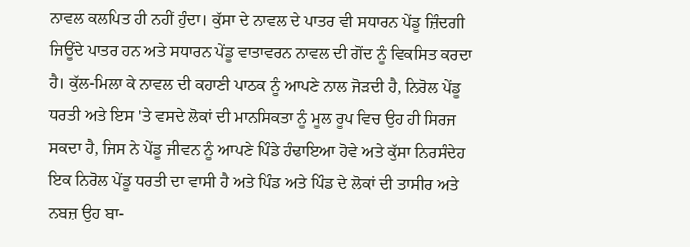ਨਾਵਲ ਕਲਪਿਤ ਹੀ ਨਹੀਂ ਹੁੰਦਾ। ਕੁੱਸਾ ਦੇ ਨਾਵਲ ਦੇ ਪਾਤਰ ਵੀ ਸਧਾਰਨ ਪੇਂਡੂ ਜ਼ਿੰਦਗੀ ਜਿਊਂਦੇ ਪਾਤਰ ਹਨ ਅਤੇ ਸਧਾਰਨ ਪੇਂਡੂ ਵਾਤਾਵਰਨ ਨਾਵਲ ਦੀ ਗੋਂਦ ਨੂੰ ਵਿਕਸਿਤ ਕਰਦਾ ਹੈ। ਕੁੱਲ-ਮਿਲਾ ਕੇ ਨਾਵਲ ਦੀ ਕਹਾਣੀ ਪਾਠਕ ਨੂੰ ਆਪਣੇ ਨਾਲ ਜੋੜਦੀ ਹੈ, ਨਿਰੋਲ ਪੇਂਡੂ ਧਰਤੀ ਅਤੇ ਇਸ 'ਤੇ ਵਸਦੇ ਲੋਕਾਂ ਦੀ ਮਾਨਸਿਕਤਾ ਨੂੰ ਮੂਲ ਰੂਪ ਵਿਚ ਉਹ ਹੀ ਸਿਰਜ ਸਕਦਾ ਹੈ, ਜਿਸ ਨੇ ਪੇਂਡੂ ਜੀਵਨ ਨੂੰ ਆਪਣੇ ਪਿੰਡੇ ਹੰਢਾਇਆ ਹੋਵੇ ਅਤੇ ਕੁੱਸਾ ਨਿਰਸੰਦੇਹ ਇਕ ਨਿਰੋਲ ਪੇਂਡੂ ਧਰਤੀ ਦਾ ਵਾਸੀ ਹੈ ਅਤੇ ਪਿੰਡ ਅਤੇ ਪਿੰਡ ਦੇ ਲੋਕਾਂ ਦੀ ਤਾਸੀਰ ਅਤੇ ਨਬਜ਼ ਉਹ ਬਾ-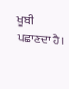ਖੂਬੀ ਪਛਾਣਦਾ ਹੈ।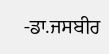-ਡਾ.ਜਸਬੀਰ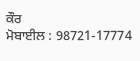ਕੌਰ
ਮੋਬਾਈਲ : 98721-17774